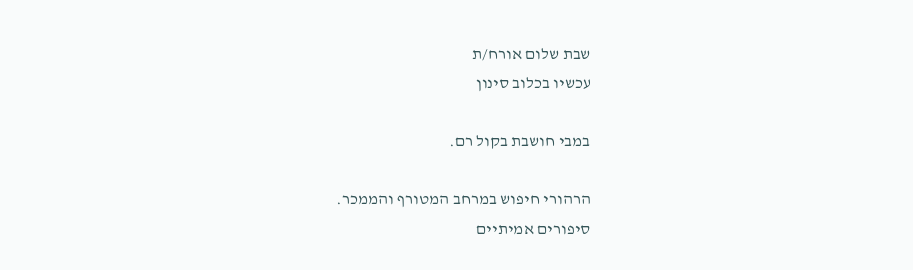שבת שלום אורח/ת
עכשיו בכלוב סינון

במבי חושבת בקול רם.

הרהורי חיפוש במרחב המטורף והממכר.
סיפורים אמיתיים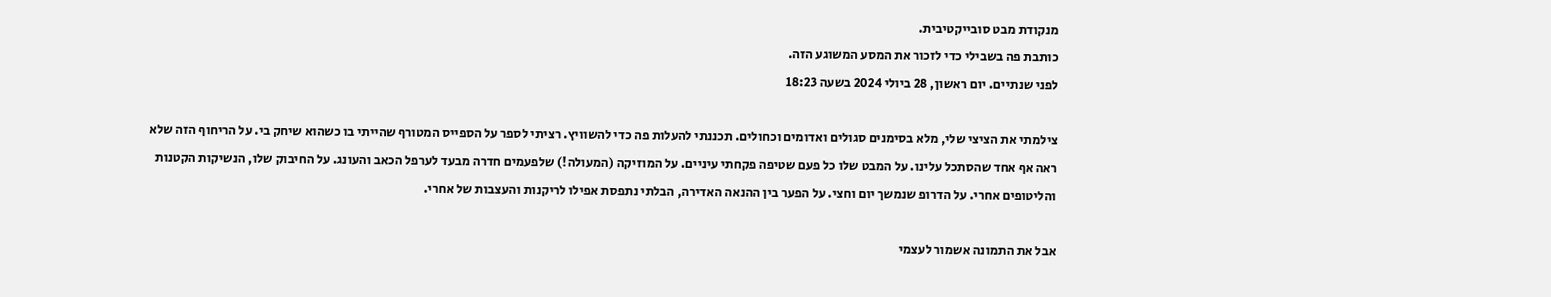מנקודת מבט סובייקטיבית.
כותבת פה בשבילי כדי לזכור את המסע המשוגע הזה.
לפני שנתיים. יום ראשון, 28 ביולי 2024 בשעה 18:23

צילמתי את הציצי שלי, מלא בסימנים סגולים ואדומים וכחולים. תכננתי להעלות פה כדי להשוויץ. רציתי לספר על הספייס המטורף שהייתי בו כשהוא שיחק בי. על הריחוף הזה שלא ראה אף אחד שהסתכל עלינו. על המבט שלו כל פעם שטיפה פקחתי עיניים. על המוזיקה (המעולה!) שלפעמים חדרה מבעד לערפל הכאב והעונג. על החיבוק שלו, הנשיקות הקטנות והליטופים אחרי. על הדרופ שנמשך יום וחצי. על הפער בין ההנאה האדירה, הבלתי נתפסת אפילו לריקנות והעצבות של אחרי.

אבל את התמונה אשמור לעצמי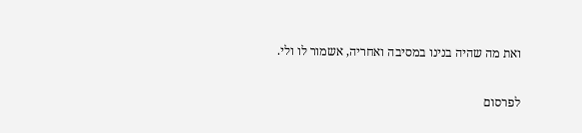ואת מה שהיה בנינו במסיבה ואחריה, אשמור לו ולי.

לפרסום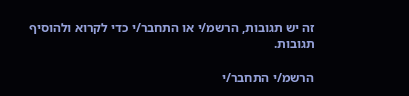זה יש תגובות, הרשמ/י או התחבר/י כדי לקרוא ולהוסיף תגובות.

הרשמ/י התחבר/י